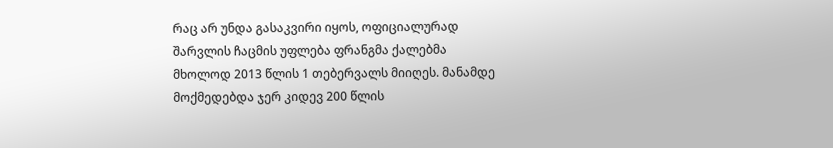რაც არ უნდა გასაკვირი იყოს, ოფიციალურად შარვლის ჩაცმის უფლება ფრანგმა ქალებმა მხოლოდ 2013 წლის 1 თებერვალს მიიღეს. მანამდე მოქმედებდა ჯერ კიდევ 200 წლის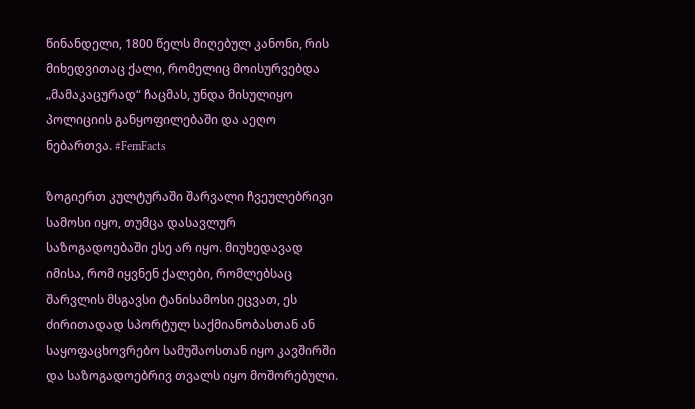წინანდელი, 1800 წელს მიღებულ კანონი, რის მიხედვითაც ქალი, რომელიც მოისურვებდა „მამაკაცურად“ ჩაცმას, უნდა მისულიყო პოლიციის განყოფილებაში და აეღო ნებართვა. #FemFacts

ზოგიერთ კულტურაში შარვალი ჩვეულებრივი სამოსი იყო, თუმცა დასავლურ საზოგადოებაში ესე არ იყო. მიუხედავად იმისა, რომ იყვნენ ქალები, რომლებსაც შარვლის მსგავსი ტანისამოსი ეცვათ, ეს ძირითადად სპორტულ საქმიანობასთან ან საყოფაცხოვრებო სამუშაოსთან იყო კავშირში და საზოგადოებრივ თვალს იყო მოშორებული.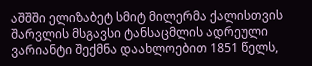აშშში ელიზაბეტ სმიტ მილერმა ქალისთვის შარვლის მსგავსი ტანსაცმლის ადრეული ვარიანტი შექმნა დაახლოებით 1851 წელს,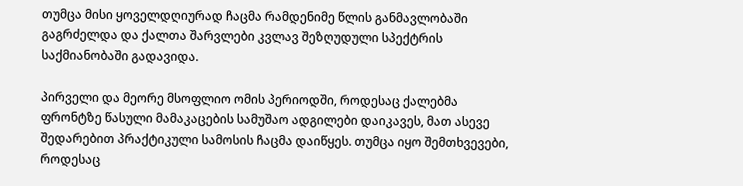თუმცა მისი ყოველდღიურად ჩაცმა რამდენიმე წლის განმავლობაში გაგრძელდა და ქალთა შარვლები კვლავ შეზღუდული სპექტრის საქმიანობაში გადავიდა.

პირველი და მეორე მსოფლიო ომის პერიოდში, როდესაც ქალებმა ფრონტზე წასული მამაკაცების სამუშაო ადგილები დაიკავეს, მათ ასევე შედარებით პრაქტიკული სამოსის ჩაცმა დაიწყეს. თუმცა იყო შემთხვევები, როდესაც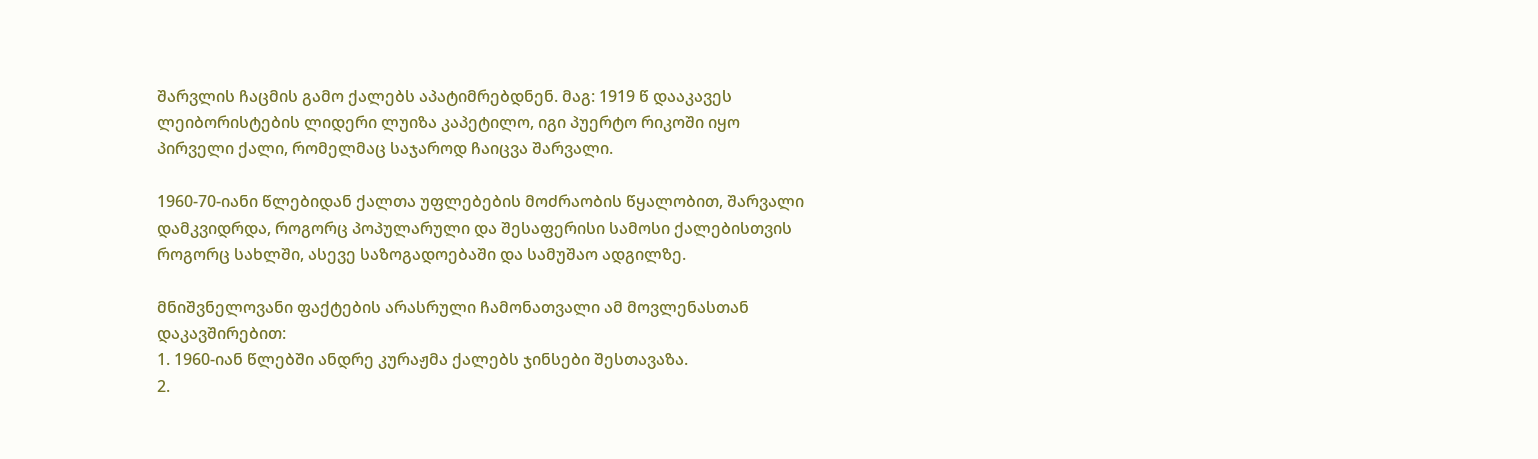შარვლის ჩაცმის გამო ქალებს აპატიმრებდნენ. მაგ: 1919 წ დააკავეს ლეიბორისტების ლიდერი ლუიზა კაპეტილო, იგი პუერტო რიკოში იყო პირველი ქალი, რომელმაც საჯაროდ ჩაიცვა შარვალი.

1960-70-იანი წლებიდან ქალთა უფლებების მოძრაობის წყალობით, შარვალი დამკვიდრდა, როგორც პოპულარული და შესაფერისი სამოსი ქალებისთვის როგორც სახლში, ასევე საზოგადოებაში და სამუშაო ადგილზე.

მნიშვნელოვანი ფაქტების არასრული ჩამონათვალი ამ მოვლენასთან დაკავშირებით:
1. 1960-იან წლებში ანდრე კურაჟმა ქალებს ჯინსები შესთავაზა.
2.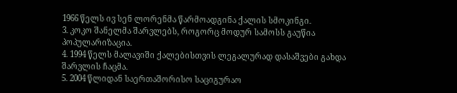1966 წელს ივ სენ ლორენმა წარმოადგინა ქალის სმოკინგი.
3. კოკო შანელმა შარვლებს, როგორც მოდურ სამოსს გაუწია პოპულარიზაცია.
4. 1994 წელს მალავიში ქალებისთვის ლეგალურად დასაშვები გახდა შარვლის ჩაცმა.
5. 2004 წლიდან საერთაშორისო საციგურაო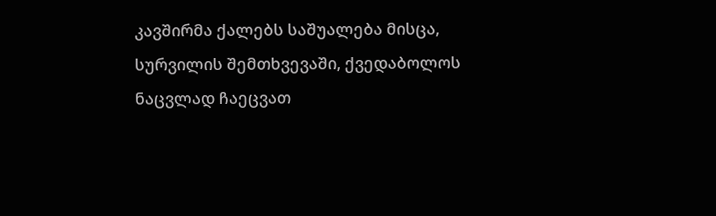კავშირმა ქალებს საშუალება მისცა, სურვილის შემთხვევაში, ქვედაბოლოს ნაცვლად ჩაეცვათ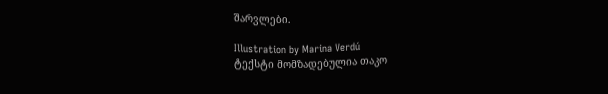შარვლები.

Illustration by Marina Verdú
ტექსტი მომზადებულია თაკო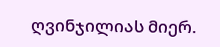ღვინჯილიას მიერ.